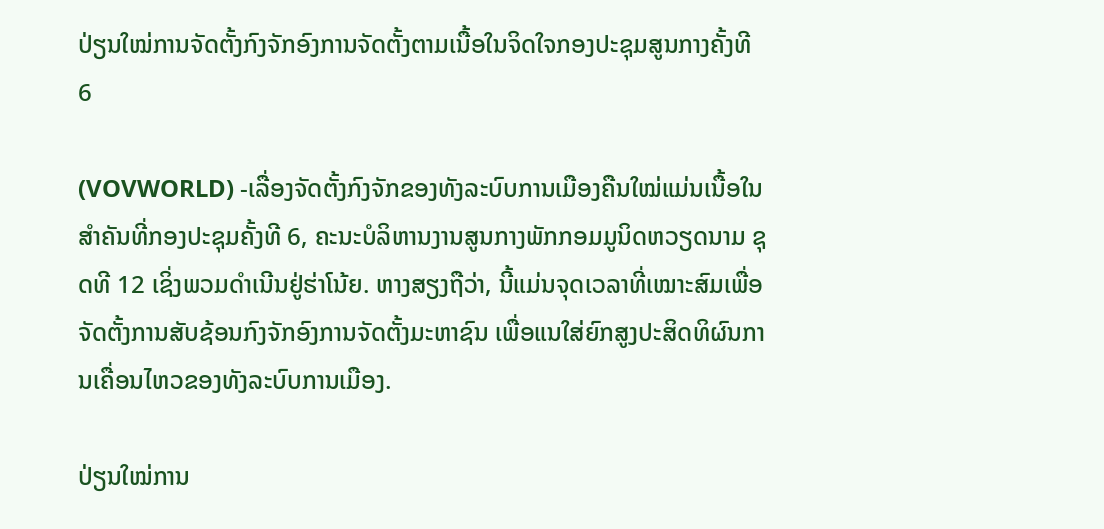ປ່ຽນໃໝ່ການຈັດຕັ້ງກົງຈັກອົງການຈັດຕັ້ງຕາມເນື້ອໃນຈິດໃຈກອງປະຊຸມສູນກາງຄັ້ງທີ 6

(VOVWORLD) -ເລື່ອງຈັດຕັ້ງກົງຈັກຂອງທັງລະບົບການເມືອງຄືນໃໝ່ແມ່ນເນື້ອໃນສຳຄັນທີ່ກອງປະຊຸມຄັ້ງທີ 6, ຄະນະບໍລິຫານງານສູນກາງພັກກອມມູນິດຫວຽດນາມ ຊຸດທີ 12 ເຊິ່ງພວມດຳເນີນຢູ່ຮ່າໂນ້ຍ. ຫາງສຽງຖືວ່າ, ນີ້ແມ່ນຈຸດເວລາທີ່ເໝາະສົມເພື່ອຈັດຕັ້ງການສັບຊ້ອນກົງຈັກອົງການຈັດຕັ້ງມະຫາຊົນ ເພື່ອແນໃສ່ຍົກສູງປະສິດທິຜົນການເຄື່ອນໄຫວຂອງທັງລະບົບການເມືອງ.

ປ່ຽນໃໝ່ການ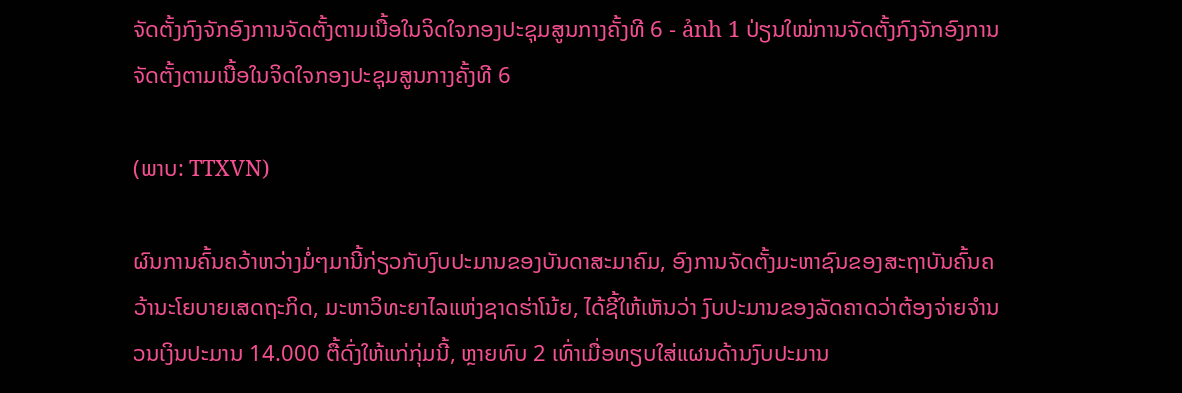ຈັດຕັ້ງກົງຈັກອົງການຈັດຕັ້ງຕາມເນື້ອໃນຈິດໃຈກອງປະຊຸມສູນກາງຄັ້ງທີ 6 - ảnh 1 ປ່ຽນໃໝ່ການຈັດຕັ້ງກົງຈັກອົງການຈັດຕັ້ງຕາມເນື້ອໃນຈິດໃຈກອງປະຊຸມສູນກາງຄັ້ງທີ 6

(ພາບ: TTXVN)

ຜົນການຄົ້ນຄວ້າຫວ່າງມໍ່ໆມານີ້ກ່ຽວກັບງົບປະມານຂອງບັນດາສະມາຄົມ, ອົງການຈັດຕັ້ງມະຫາຊົນຂອງສະຖາບັນຄົ້ນຄວ້ານະໂຍບາຍເສດຖະກິດ, ມະຫາວິທະຍາໄລແຫ່ງຊາດຮ່າໂນ້ຍ, ໄດ້ຊີ້ໃຫ້ເຫັນວ່າ ງົບປະມານຂອງລັດຄາດວ່າຕ້ອງຈ່າຍຈຳນວນເງິນປະມານ 14.000 ຕື້ດົ່ງໃຫ້ແກ່ກຸ່ມນີ້, ຫຼາຍທົບ 2 ເທົ່າເມື່ອທຽບໃສ່ແຜນດ້ານງົບປະມານ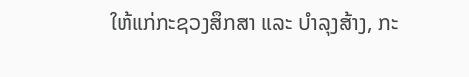ໃຫ້ແກ່ກະຊວງສຶກສາ ແລະ ບຳລຸງສ້າງ, ກະ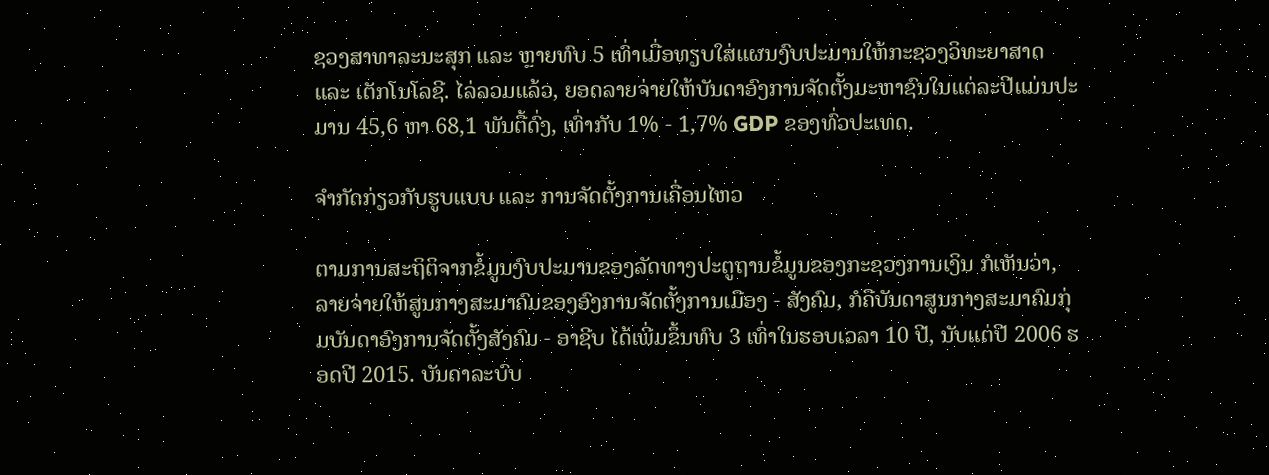ຊວງສາທາລະນະສຸກ ແລະ ຫຼາຍທົບ 5 ເທົ່າເມື່ອທຽບໃສ່ແຜນງົບປະມານໃຫ້ກະຊວງວິທະຍາສາດ ແລະ ເຕັກໂນໂລຊີ. ໄລ່ລວມແລ້ວ, ຍອດລາຍຈ່າຍໃຫ້ບັນດາອົງການຈັດຕັ້ງມະຫາຊົນໃນແຕ່ລະປີແມ່ນປະມານ 45,6 ຫາ 68,1 ພັນຕື້ດົ່ງ, ເທົ່າກັບ 1% - 1,7% GDP ຂອງທົ່ວປະເທດ.

ຈຳກັດກ່ຽວກັບຮູບແບບ ແລະ ການຈັດຕັ້ງການເຄື່ອນໄຫວ

ຕາມການສະຖິຕິຈາກຂໍ້ມູນງົບປະມານຂອງລັດທາງປະຕູຖານຂໍ້ມູນຂອງກະຊວງການເງິນ ກໍເຫັນວ່າ, ລາຍຈ່າຍໃຫ້ສູນກາງສະມາຄົມຂອງອົງການຈັດຕັ້ງການເມືອງ - ສັງຄົມ, ກໍຄືບັນດາສູນກາງສະມາຄົມກຸ່ມບັນດາອົງການຈັດຕັ້ງສັງຄົມ - ອາຊີບ ໄດ້ເພີ່ມຂຶ້ນທົບ 3 ເທົ່າໃນຮອບເວລາ 10 ປີ, ນັບແຕ່ປີ 2006 ຮອດປີ 2015. ບັນດາລະບົບ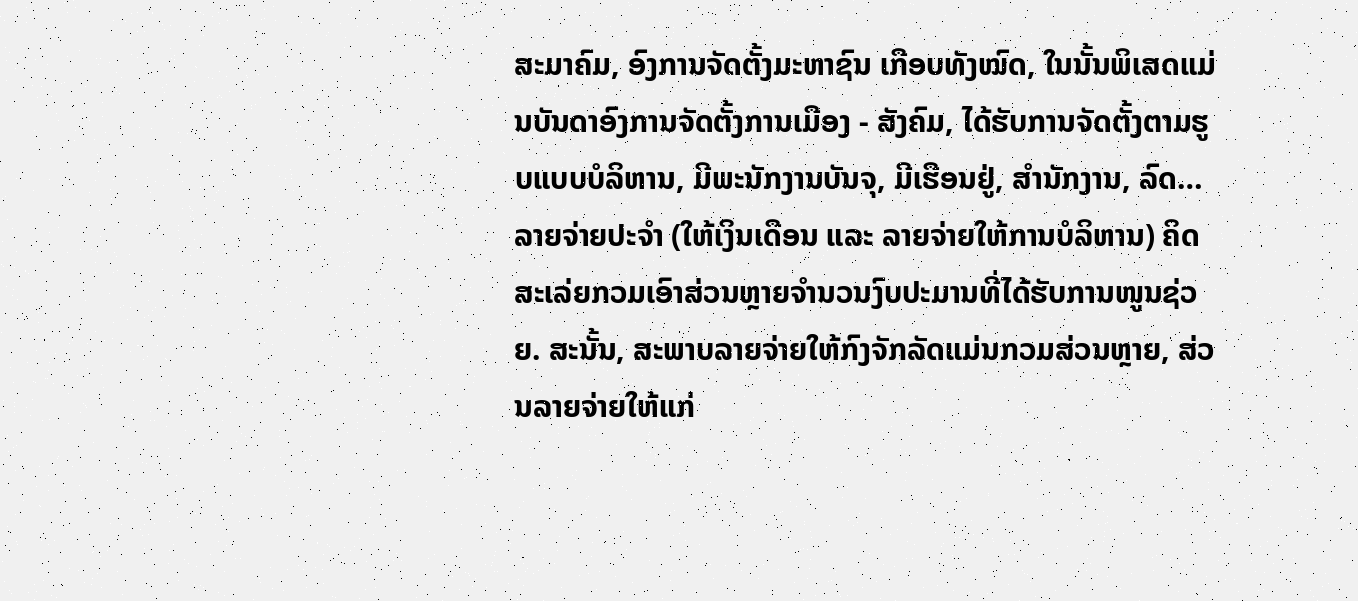ສະມາຄົມ, ອົງການຈັດຕັ້ງມະຫາຊົນ ເກືອບທັງໝົດ, ໃນນັ້ນພິເສດແມ່ນບັນດາອົງການຈັດຕັ້ງການເມືອງ - ສັງຄົມ, ໄດ້ຮັບການຈັດຕັ້ງຕາມຮູບແບບບໍລິຫານ, ມີພະນັກງານບັນຈຸ, ມີເຮືອນຢູ່, ສຳນັກງານ, ລົດ… ລາຍຈ່າຍປະຈຳ (ໃຫ້ເງິນເດືອນ ແລະ ລາຍຈ່າຍໃຫ້ການບໍລິຫານ) ຄິດສະເລ່ຍກວມເອົາສ່ວນຫຼາຍຈຳນວນງົບປະມານທີ່ໄດ້ຮັບການໜູນຊ່ວຍ. ສະນັ້ນ, ສະພາບລາຍຈ່າຍໃຫ້ກົງຈັກລັດແມ່ນກວມສ່ວນຫຼາຍ, ສ່ວນລາຍຈ່າຍໃຫ້ແກ່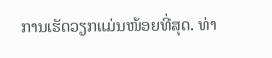ການເຮັດວຽກແມ່ນໜ້ອຍທີ່ສຸດ. ທ່າ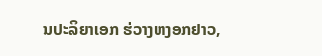ນປະລິຍາເອກ ຮ່ວາງຫງອກຢາວ,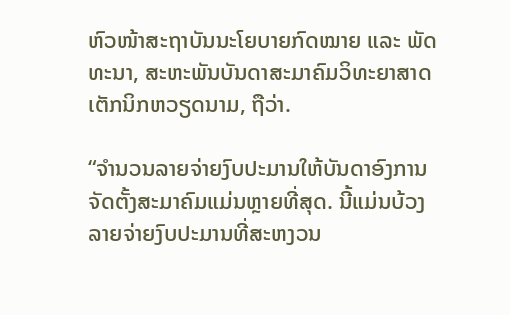ຫົວໜ້າສະຖາບັນນະໂຍບາຍກົດໝາຍ ແລະ ພັດທະນາ, ສະຫະພັນບັນດາສະມາຄົມວິທະຍາສາດເຕັກນິກຫວຽດນາມ, ຖືວ່າ.

“ຈຳນວນລາຍຈ່າຍງົບປະມານໃຫ້ບັນດາອົງການຈັດຕັ້ງສະມາຄົມແມ່ນຫຼາຍທີ່ສຸດ. ນີ້ແມ່ນບ້ວງລາຍຈ່າຍງົບປະມານທີ່ສະຫງວນ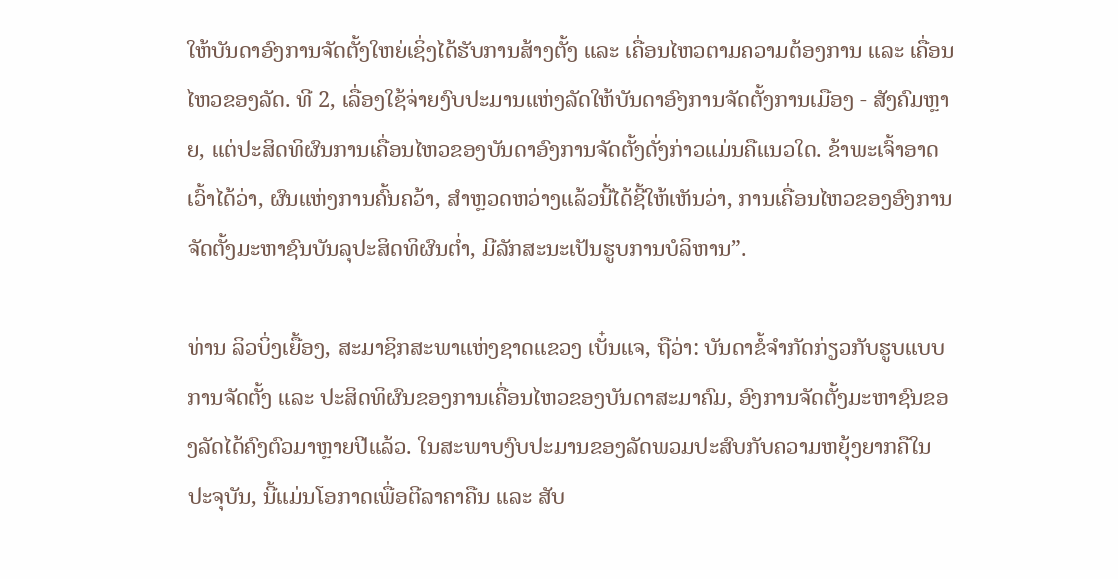ໃຫ້ບັນດາອົງການຈັດຕັ້ງໃຫຍ່ເຊິ່ງໄດ້ຮັບການສ້າງຕັ້ງ ແລະ ເຄື່ອນໄຫວຕາມຄວາມຕ້ອງການ ແລະ ເຄື່ອນໄຫວຂອງລັດ. ທີ 2, ເລື່ອງໃຊ້ຈ່າຍງົບປະມານແຫ່ງລັດໃຫ້ບັນດາອົງການຈັດຕັ້ງການເມືອງ - ສັງຄົມຫຼາຍ, ແຕ່ປະສິດທິຜົນການເຄື່ອນໄຫວຂອງບັນດາອົງການຈັດຕັ້ງດັ່ງກ່າວແມ່ນຄືແນວໃດ. ຂ້າພະເຈົ້າອາດເວົ້າໄດ້ວ່າ, ຜົນແຫ່ງການຄົ້ນຄວ້າ, ສຳຫຼວດຫວ່າງແລ້ວນີ້ໄດ້ຊີ້ໃຫ້ເຫັນວ່າ, ການເຄື່ອນໄຫວຂອງອົງການຈັດຕັ້ງມະຫາຊົນບັນລຸປະສິດທິຜົນຕ່ຳ, ມີລັກສະນະເປັນຮູບການບໍລິຫານ”.

ທ່ານ ລິວບິ່ງເຍື້ອງ, ສະມາຊິກສະພາແຫ່ງຊາດແຂວງ ເບັ໋ນແຈ, ຖືວ່າ: ບັນດາຂໍ້ຈຳກັດກ່ຽວກັບຮູບແບບການຈັດຕັ້ງ ແລະ ປະສິດທິຜົນຂອງການເຄື່ອນໄຫວຂອງບັນດາສະມາຄົມ, ອົງການຈັດຕັ້ງມະຫາຊົນຂອງລັດໄດ້ຄົງຕົວມາຫຼາຍປີແລ້ວ. ໃນສະພາບງົບປະມານຂອງລັດພວມປະສົບກັບຄວາມຫຍຸ້ງຍາກຄືໃນປະຈຸບັນ, ນີ້ແມ່ນໂອກາດເພື່ອຕີລາຄາຄືນ ແລະ ສັບ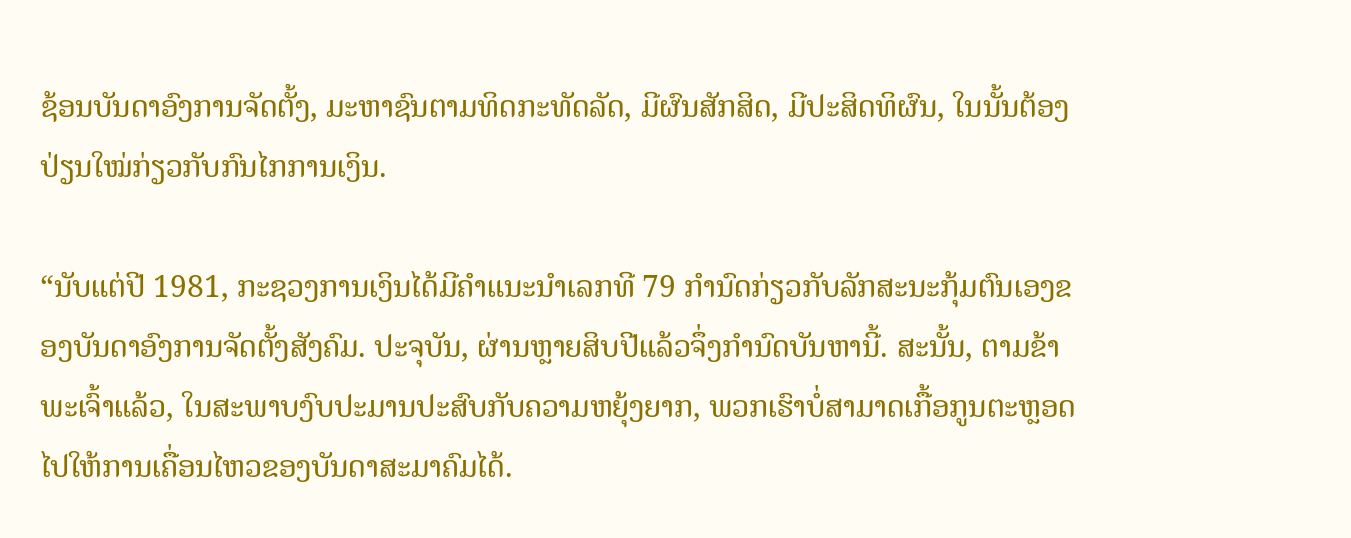ຊ້ອນບັນດາອົງການຈັດຕັ້ງ, ມະຫາຊົນຕາມທິດກະທັດລັດ, ມີຜົນສັກສິດ, ມີປະສິດທິຜົນ, ໃນນັ້ນຕ້ອງປ່ຽນໃໝ່ກ່ຽວກັບກົນໄກການເງິນ.

“ນັບແຕ່ປີ 1981, ກະຊວງການເງິນໄດ້ມີຄຳແນະນຳເລກທີ 79 ກຳນົດກ່ຽວກັບລັກສະນະກຸ້ມຕົນເອງຂອງບັນດາອົງການຈັດຕັ້ງສັງຄົມ. ປະຈຸບັນ, ຜ່ານຫຼາຍສິບປີແລ້ວຈຶ່ງກຳນົດບັນຫານີ້. ສະນັ້ນ, ຕາມຂ້າພະເຈົ້າແລ້ວ, ໃນສະພາບງົບປະມານປະສົບກັບຄວາມຫຍຸ້ງຍາກ, ພວກເຮົາບໍ່ສາມາດເກື້ອກູນຕະຫຼອດໄປໃຫ້ການເຄື່ອນໄຫວຂອງບັນດາສະມາຄົມໄດ້.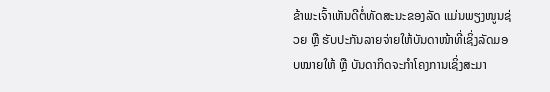ຂ້າພະເຈົ້າເຫັນດີຕໍ່ທັດສະນະຂອງລັດ ແມ່ນພຽງໜູນຊ່ວຍ ຫຼື ຮັບປະກັນລາຍຈ່າຍໃຫ້ບັນດາໜ້າທີ່ເຊິ່ງລັດມອບໝາຍໃຫ້ ຫຼື ບັນດາກິດຈະກຳໂຄງການເຊິ່ງສະມາ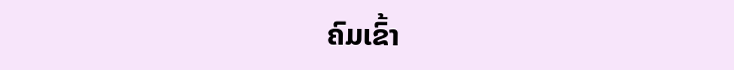ຄົມເຂົ້າ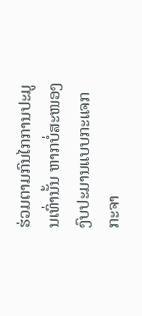ຮ່ວມຕາມກົນໄກການປະມູນເທົ່ານັ້ນ ຫາກບໍ່ສະໜອງງົບປະມານແບບກະແຈກກະຈາ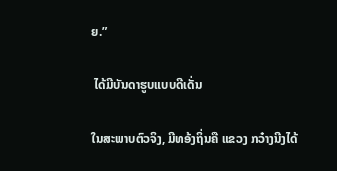ຍ.”

 ໄດ້ມີບັນດາຮູບແບບດີເດັ່ນ

ໃນສະພາບຕົວຈິງ, ມີທອ້ງຖິ່ນຄື ແຂວງ ກວ໋າງນີງໄດ້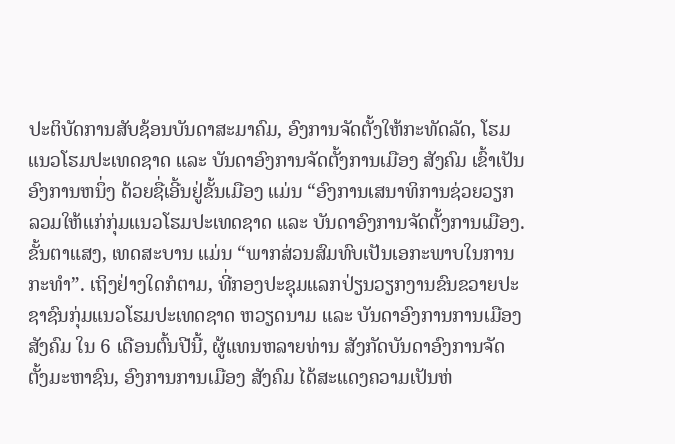ປະຕິບັດການສັບຊ້ອນບັນດາສະມາຄົມ, ອົງການຈັດຕັ້ງໃຫ້ກະທັດລັດ, ໂຮມແນວໂຮມປະເທດຊາດ ແລະ ບັນດາອົງການຈັດຕັ້ງການເມືອງ ສັງຄົມ ເຂົ້າເປັນອົງການຫນຶ່ງ ດ້ວຍຊື່ເອີ້ນຢູ່ຂັ້ນເມືອງ ແມ່ນ “ອົງການເສນາທິການຊ່ວຍວຽກລວມໃຫ້ແກ່ກຸ່ມແນວໂຮມປະເທດຊາດ ແລະ ບັນດາອົງການຈັດຕັ້ງການເມືອງ. ຂັ້ນຕາແສງ, ເທດສະບານ ແມ່ນ “ພາກສ່ວນສົມທົບເປັນເອກະພາບໃນການກະທຳ”. ເຖິງຢ່າງໃດກໍຕາມ, ທີ່ກອງປະຊຸມແລກປ່ຽນວຽກງານຂົນຂວາຍປະຊາຊົນກຸ່ມແນວໂຮມປະເທດຊາດ ຫວຽດນາມ ແລະ ບັນດາອົງການການເມືອງ ສັງຄົມ ໃນ 6 ເດືອນຕົ້ນປີນີ້, ຜູ້ແທນຫລາຍທ່ານ ສັງກັດບັນດາອົງການຈັດຕັ້ງມະຫາຊົນ, ອົງການການເມືອງ ສັງຄົມ ໄດ້ສະແດງຄວາມເປັນຫ່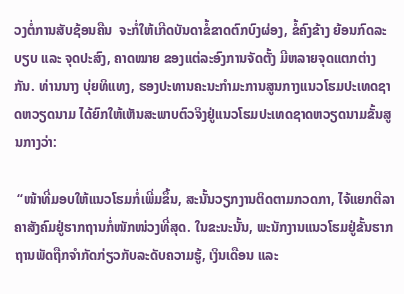ວງຕໍ່ການສັບຊ້ອນຄືນ  ຈະກໍ່ໃຫ້ເກີດບັນດາຂໍ້ຂາດຕົກບົງຜ່ອງ, ຂໍ້ຄົງຂ້າງ ຍ້ອນກົດລະບຽບ ແລະ ຈຸດປະສົງ, ຄາດໝາຍ ຂອງແຕ່ລະອົງການຈັດຕັ້ງ ມີຫລາຍຈຸດແຕກຕ່າງກັນ. ທ່ານນາງ ບຸ່ຍທິແທງ, ຮອງປະທານຄະນະກຳມະການສູນກາງແນວໂຮມປະເທດຊາດຫວຽດນາມ ໄດ້ຍົກໃຫ້ເຫັນສະພາບຕົວຈິງຢູ່ແນວໂຮມປະເທດຊາດຫວຽດນາມຂັ້ນສູນກາງວ່າ:

 “ໜ້າທີ່ມອບໃຫ້ແນວໂຮມກໍ່ເພີ່ມຂຶ້ນ, ສະນັ້ນວຽກງານຕິດຕາມກວດກາ, ໄຈ້ແຍກຕີລາຄາສັງຄົມຢູ່ຮາກຖານກໍ່ໜັກໜ່ວງທີ່ສຸດ. ໃນຂະນະນັ້ນ, ພະນັກງານແນວໂຮມຢູ່ຂັ້ນຮາກຖານພັດຖືກຈຳກັດກ່ຽວກັບລະດັບຄວາມຮູ້, ເງິນເດືອນ ແລະ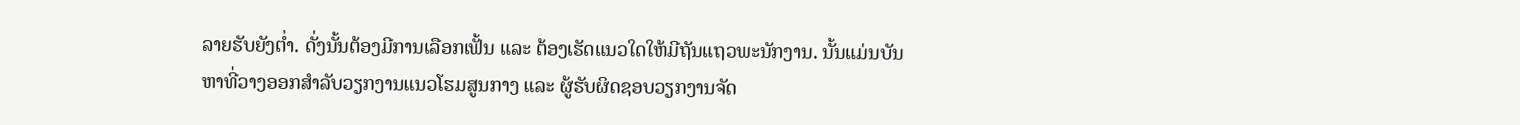ລາຍຮັບຍັງຕ່ຳ. ດັ່ງນັ້ນຕ້ອງມີການເລືອກເຟັ້ນ ແລະ ຕ້ອງເຮັດແນວໃດໃຫ້ມີຖັນແຖວພະນັກງານ. ນັ້ນແມ່ນບັນຫາທີ່ວາງອອກສຳລັບວຽກງານແນວໂຮມສູນກາງ ແລະ ຜູ້ຮັບຜິດຊອບວຽກງານຈັດ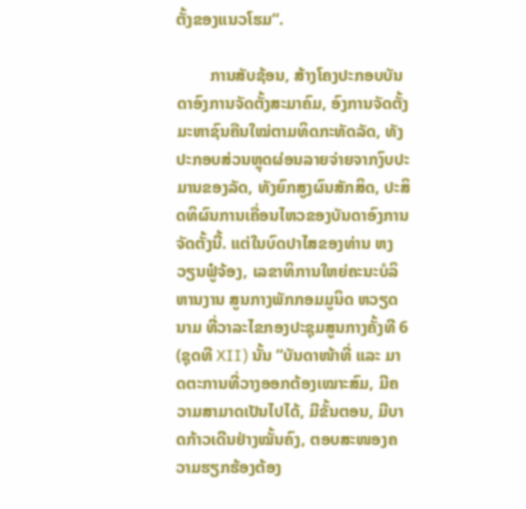ຕັ້ງຂອງແນວໂຮມ“.

        ການສັບຊ້ອນ, ສ້າງໂຄງປະກອບບັນດາອົງການຈັດຕັ້ງສະມາຄົມ, ອົງການຈັດຕັ້ງມະຫາຊົນຄືນໃໝ່ຕາມທິດກະທັດລັດ, ທັງປະກອບສ່ວນຫຼຸດຜ່ອນລາຍຈ່າຍຈາກງົບປະມານຂອງລັດ, ທັງຍົກສູງຜົນສັກສິດ, ປະສິດທິຜົນການເຄື່ອນໄຫວຂອງບັນດາອົງການຈັດຕັ້ງນີ້. ແຕ່ໃນບົດປາໄສຂອງທ່ານ ຫງວຽນຟູ໋ຈ້ອງ, ເລຂາທິການໃຫຍ່ຄະນະບໍລິຫານງານ ສູນກາງພັກກອມມູນິດ ຫວຽດນາມ ທີ່ວາລະໄຂກອງປະຊຸມສູນກາງຄັ້ງທີ 6 (ຊຸດທີ XII) ນັ້ນ “ບັນດາໜ້າທີ່ ແລະ ມາດຕະການທີ່ວາງອອກຕ້ອງເໝາະສົມ, ມີຄວາມສາມາດເປັນໄປໄດ້, ມີຂັ້ນຕອນ, ມີບາດກ້າວເດີນຢ່າງໝັ້ນຄົງ, ຕອບສະໜອງຄວາມຮຽກຮ້ອງຕ້ອງ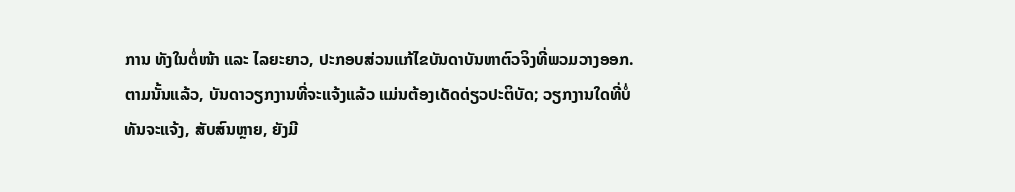ການ ທັງໃນຕໍ່ໜ້າ ແລະ ໄລຍະຍາວ, ປະກອບສ່ວນແກ້ໄຂບັນດາບັນຫາຕົວຈິງທີ່ພວມວາງອອກ. ຕາມນັ້ນແລ້ວ, ບັນດາວຽກງານທີ່ຈະແຈ້ງແລ້ວ ແມ່ນຕ້ອງເດັດດ່ຽວປະຕິບັດ; ວຽກງານໃດທີ່ບໍ່ທັນຈະແຈ້ງ, ສັບສົນຫຼາຍ, ຍັງມີ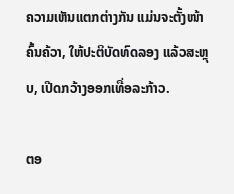ຄວາມເຫັນແຕກຕ່າງກັນ ແມ່ນຈະຕັ້ງໜ້າຄົ້ນຄ້ວາ, ໃຫ້ປະຕິບັດທົດລອງ ແລ້ວສະຫຼຸບ, ເປີດກວ້າງອອກເທື່ອລະກ້າວ.

ຕອ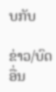ບກັບ

ຂ່າວ/ບົດອື່ນ